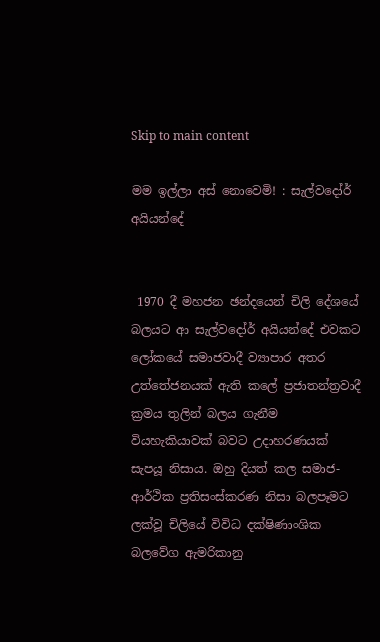Skip to main content

මම ඉල්ලා අස් නොවෙමි! : සැල්වදෝර් අයියන්දේ


 1970 දී මහජන ඡන්දයෙන් චිලි දේශයේ බලයට ආ සැල්වදෝර් අයියන්දේ එවකට ලෝකයේ සමාජවාදී ව්‍යාපාර අතර උත්තේජනයක් ඇති කලේ ප්‍රජාතන්ත්‍රවාදී ක්‍රමය තුලින් බලය ගැනීම වියහැකියාවක් බවට උදාහරණයක් සැපයූ නිසාය. ඔහු දියත් කල සමාජ-ආර්ථික ප්‍රතිසංස්කරණ නිසා බලපෑමට ලක්වූ චිලියේ විවිධ දක්ෂිණාංශික බලවේග ඇමරිකානු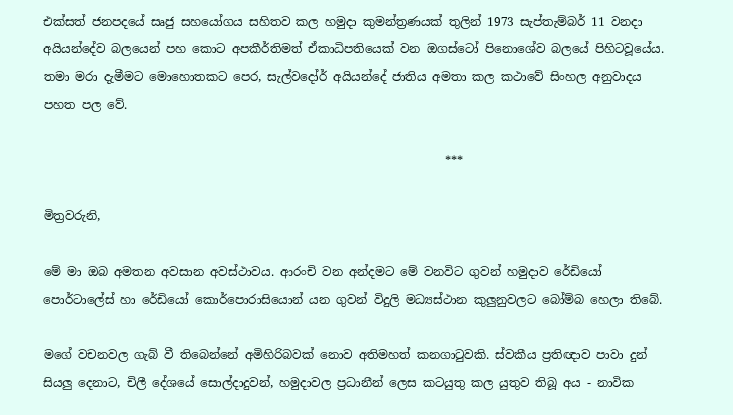එක්සත් ජනපදයේ සෘජු සහයෝගය සහිතව කල හමුදා කුමන්ත්‍රණයක් තුලින් 1973 සැප්තැම්බර් 11 වනදා අයියන්දේව බලයෙන් පහ කොට අපකීර්තිමත් ඒකාධිපතියෙක් වන ඔගස්ටෝ පිනොශේව බලයේ පිහිටවූයේය. තමා මරා දැමීමට මොහොතකට පෙර, සැල්වදෝර් අයියන්දේ ජාතිය අමතා කල කථාවේ සිංහල අනුවාදය පහත පල වේ.

                                                                   ***

මිත්‍රවරුනි,

මේ මා ඔබ අමතන අවසාන අවස්ථාවය. ආරංචි වන අන්දමට මේ වනවිට ගුවන් හමුදාව රේඩියෝ පොර්ටාලේස් හා රේඩියෝ කොර්පොරාසියොන් යන ගුවන් විදුලි මධ්‍යස්ථාන කුලුනුවලට බෝම්බ හෙලා තිබේ.

මගේ වචනවල ගැබ් වී තිබෙන්නේ අමිහිරිබවක් නොව අතිමහත් කනගාටුවකි. ස්වකීය ප්‍රතිඥාව පාවා දුන් සියලු දෙනාට, චිලී දේශයේ සොල්දාදුවන්, හමුදාවල ප්‍රධානීන් ලෙස කටයුතු කල යුතුව තිබූ අය - නාවික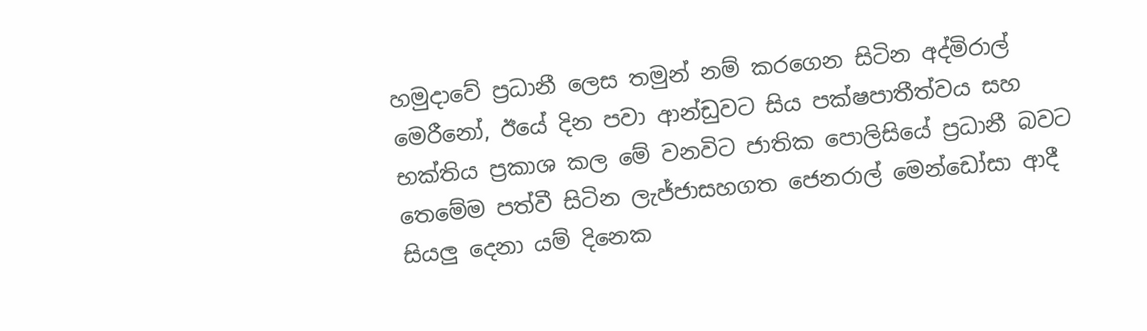හමුදාවේ ප්‍රධානී ලෙස තමුන් නම් කරගෙන සිටින අද්මිරාල් මෙරීනෝ, ඊයේ දින පවා ආන්ඩුවට සිය පක්ෂපාතීත්වය සහ භක්තිය ප්‍රකාශ කල මේ වනවිට ජාතික පොලිසියේ ප්‍රධානී බවට තෙමේම පත්වී සිටින ලැජ්ජාසහගත ජෙනරාල් මෙන්ඩෝසා ආදී සියලු දෙනා යම් දිනෙක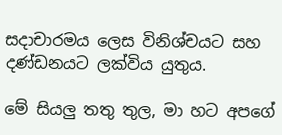සදාචාරමය ලෙස විනිශ්චයට සහ දණ්ඩනයට ලක්විය යුතුය.

මේ සියලු තතු තුල, මා හට අපගේ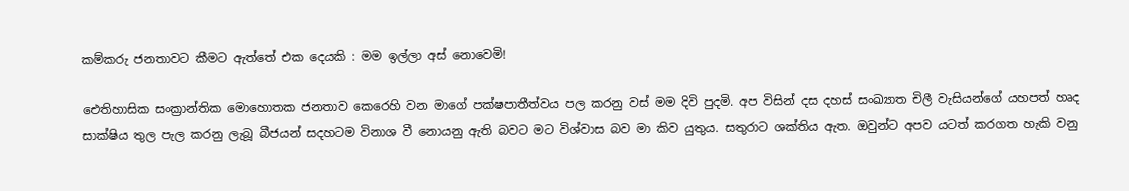කම්කරු ජනතාවට කීමට ඇත්තේ එක දෙයකි : මම ඉල්ලා අස් නොවෙමි!

ඓතිහාසික සංක්‍රාන්තික මොහොතක ජනතාව කෙරෙහි වන මාගේ පක්ෂපාතීත්වය පල කරනු වස් මම දිවි පුදමි. අප විසින් දස දහස් සංඛ්‍යාත චිලී වැසියන්ගේ යහපත් හෘද සාක්ෂිය තුල පැල කරනු ලැබූ බීජයන් සදහටම විනාශ වී නොයනු ඇති බවට මට විශ්වාස බව මා කිව යුතුය. සතුරාට ශක්තිය ඇත. ඔවුන්ට අපව යටත් කරගත හැකි වනු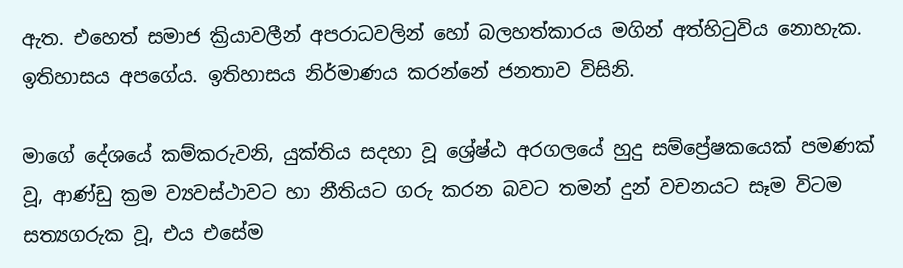ඇත. එහෙත් සමාජ ක්‍රියාවලීන් අපරාධවලින් හෝ බලහත්කාරය මගින් අත්හිටුවිය නොහැක. ඉතිහාසය අපගේය. ඉතිහාසය නිර්මාණය කරන්නේ ජනතාව විසිනි.

මාගේ දේශයේ කම්කරුවනි, යුක්තිය සදහා වූ ශ්‍රේෂ්ඨ අරගලයේ හුදු සම්ප්‍රේෂකයෙක් පමණක් වූ, ආණ්ඩු ක්‍රම ව්‍යවස්ථාවට හා නීතියට ගරු කරන බවට තමන් දුන් වචනයට සෑම විටම සත්‍යගරුක වූ, එය එසේම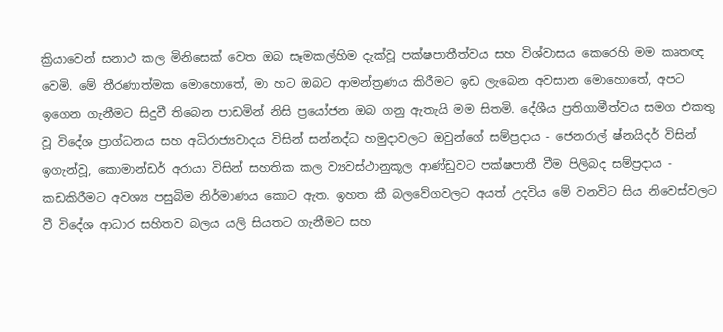ක්‍රියාවෙන් සනාථ කල මිනිසෙක් වෙත ඔබ සෑමකල්හිම දැක්වූ පක්ෂපාතීත්වය සහ විශ්වාසය කෙරෙහි මම කෘතඥ වෙමි. මේ තීරණාත්මක මොහොතේ, මා හට ඔබට ආමන්ත්‍රණය කිරීමට ඉඩ ලැබෙන අවසාන මොහොතේ, අපට ඉගෙන ගැනීමට සිදුවී තිබෙන පාඩමින් නිසි ප්‍රයෝජන ඔබ ගනු ඇතැයි මම සිතමි. දේශීය ප්‍රතිගාමීත්වය සමග එකතු වූ විදේශ ප්‍රාග්ධනය සහ අධිරාජ්‍යවාදය විසින් සන්නද්ධ හමුදාවලට ඔවුන්ගේ සම්ප්‍රදාය - ජෙනරාල් ෂ්නයිදර් විසින් ඉගැන්වූ, කොමාන්ඩර් අරායා විසින් සහතික කල ව්‍යවස්ථානුකූල ආණ්ඩුවට පක්ෂපාතී වීම පිලිබද සම්ප්‍රදාය - කඩකිරීමට අවශ්‍ය පසුබිම නිර්මාණය කොට ඇත. ඉහත කී බලවේගවලට අයත් උදවිය මේ වනවිට සිය නිවෙස්වලට වී විදේශ ආධාර සහිතව බලය යලි සියතට ගැනීමට සහ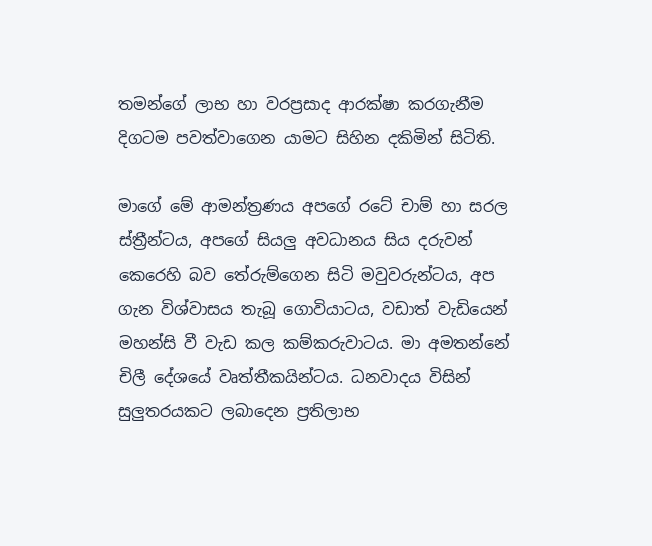තමන්ගේ ලාභ හා වරප්‍රසාද ආරක්ෂා කරගැනීම දිගටම පවත්වාගෙන යාමට සිහින දකිමින් සිටිති.

මාගේ මේ ආමන්ත්‍රණය අපගේ රටේ චාම් හා සරල ස්ත්‍රීන්ටය, අපගේ සියලු අවධානය සිය දරුවන් කෙරෙහි බව තේරුම්ගෙන සිටි මවුවරුන්ටය, අප ගැන විශ්වාසය තැබූ ගොවියාටය, වඩාත් වැඩියෙන් මහන්සි වී වැඩ කල කම්කරුවාටය. මා අමතන්නේ චිලී දේශයේ වෘත්තීකයින්ටය. ධනවාදය විසින් සුලුතරයකට ලබාදෙන ප්‍රතිලාභ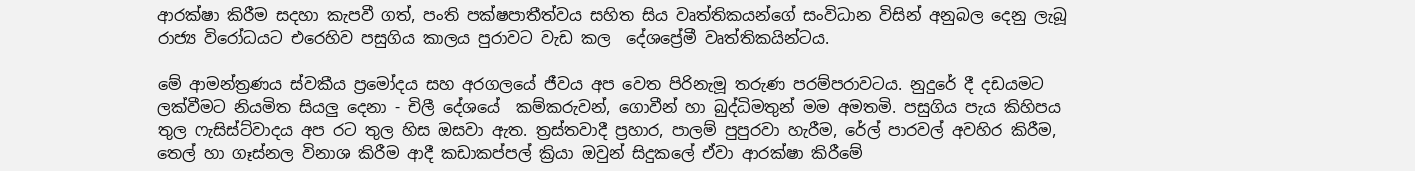ආරක්ෂා කිරීම සදහා කැපවී ගත්, පංති පක්ෂපාතීත්වය සහිත සිය වෘත්තිකයන්ගේ සංවිධාන විසින් අනුබල දෙනු ලැබූ රාජ්‍ය විරෝධයට එරෙහිව පසුගිය කාලය පුරාවට වැඩ කල  දේශප්‍රේමී වෘත්තිකයින්ටය.

මේ ආමන්ත්‍රණය ස්වකීය ප්‍රමෝදය සහ අරගලයේ ජීවය අප වෙත පිරිනැමූ තරුණ පරම්පරාවටය. නුදුරේ දී දඩයමට ලක්වීමට නියමිත සියලු දෙනා - චිලී දේශයේ  කම්කරුවන්, ගොවීන් හා බුද්ධිමතුන් මම අමතමි. පසුගිය පැය කිහිපය තුල ෆැසිස්ට්වාදය අප රට තුල හිස ඔසවා ඇත. ත්‍රස්තවාදී ප්‍රහාර, පාලම් පුපුරවා හැරීම, රේල් පාරවල් අවහිර කිරීම, තෙල් හා ගෑස්නල විනාශ කිරීම ආදී කඩාකප්පල් ක්‍රියා ඔවුන් සිදුකලේ ඒවා ආරක්ෂා කිරීමේ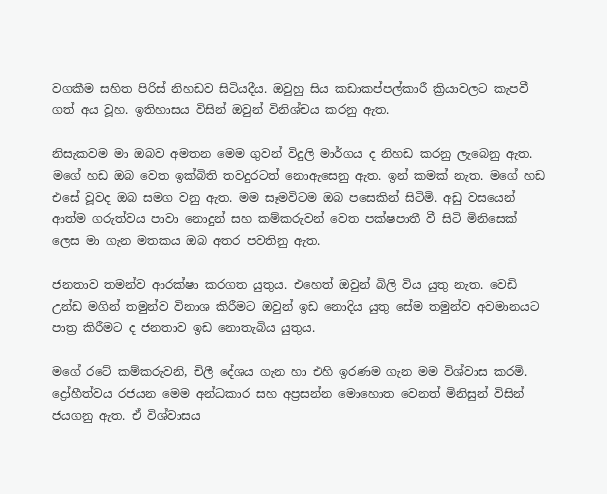වගකීම සහිත පිරිස් නිහඩව සිටියදීය. ඔවුහු සිය කඩාකප්පල්කාරී ක්‍රියාවලට කැපවී ගත් අය වූහ. ඉතිහාසය විසින් ඔවුන් විනිශ්චය කරනු ඇත.

නිසැකවම මා ඔබව අමතන මෙම ගුවන් විදුලි මාර්ගය ද නිහඩ කරනු ලැබෙනු ඇත. මගේ හඩ ඔබ වෙත ඉක්බිති තවදුරටත් නොඇසෙනු ඇත. ඉන් කමක් නැත. මගේ හඩ එසේ වූවද ඔබ සමග වනු ඇත. මම සෑමවිටම ඔබ පසෙකින් සිටිමි. අඩු වසයෙන් ආත්ම ගරුත්වය පාවා නොදුන් සහ කම්කරුවන් වෙත පක්ෂපාතී වී සිටි මිනිසෙක් ලෙස මා ගැන මතකය ඔබ අතර පවතිනු ඇත.

ජනතාව තමන්ව ආරක්ෂා කරගත යුතුය. එහෙත් ඔවුන් බිලි විය යුතු නැත. වෙඩි උන්ඩ මගින් තමුන්ව විනාශ කිරීමට ඔවුන් ඉඩ නොදිය යුතු සේම තමුන්ව අවමානයට පාත්‍ර කිරීමට ද ජනතාව ඉඩ නොතැබිය යුතුය.

මගේ රටේ කම්කරුවනි, චිලී දේශය ගැන හා එහි ඉරණම ගැන මම විශ්වාස කරමි. ද්‍රෝහීත්වය රජයන මෙම අන්ධකාර සහ අප්‍රසන්න මොහොත වෙනත් මිනිසුන් විසින් ජයගනු ඇත. ඒ විශ්වාසය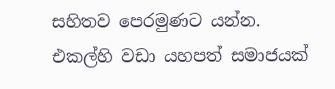සහිතව පෙරමුණට යන්න. එකල්හි වඩා යහපත් සමාජයක්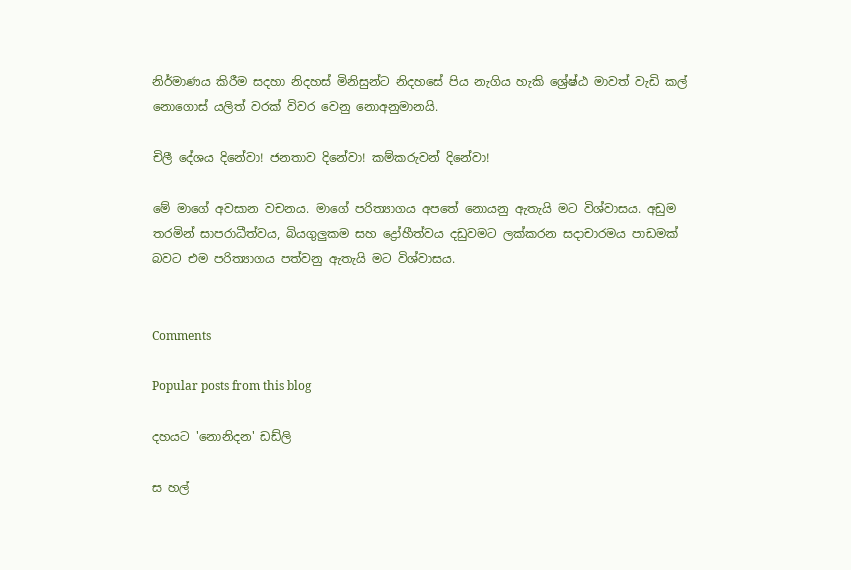නිර්මාණය කිරීම සදහා නිදහස් මිනිසුන්ට නිදහසේ පිය නැගිය හැකි ශ්‍රේෂ්ඨ මාවත් වැඩි කල් නොගොස් යලිත් වරක් විවර වෙනු නොඅනුමානයි.

චිලී දේශය දිනේවා! ජනතාව දිනේවා! කම්කරුවන් දිනේවා!

මේ මාගේ අවසාන වචනය. මාගේ පරිත්‍යාගය අපතේ නොයනු ඇතැයි මට විශ්වාසය. අඩුම තරමින් සාපරාධීත්වය, බියගුලුකම සහ ද්‍රෝහීත්වය දඩුවමට ලක්කරන සදාචාරමය පාඩමක් බවට එම පරිත්‍යාගය පත්වනු ඇතැයි මට විශ්වාසය.


Comments

Popular posts from this blog

දහයට 'නොනිදන' ඩඩ්ලි

ස හල්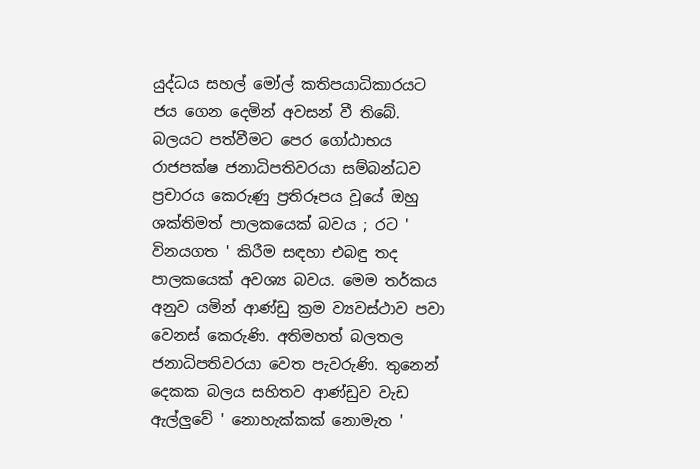යුද්ධය සහල් මෝල් කතිපයාධිකාරයට ජය ගෙන දෙමින් අවසන් වී තිබේ. බලයට පත්වීමට පෙර ගෝඨාභය රාජපක්ෂ ජනාධිපතිවරයා සම්බන්ධව ප්‍රචාරය කෙරුණු ප්‍රතිරූපය වූයේ ඔහු ශක්තිමත් පාලකයෙක් බවය ; රට ' විනයගත ' කිරීම සඳහා එබඳු තද පාලකයෙක් අවශ්‍ය බවය. මෙම තර්කය අනුව යමින් ආණ්ඩු ක්‍රම ව්‍යවස්ථාව පවා වෙනස් කෙරුණි. අතිමහත් බලතල ජනාධිපතිවරයා වෙත පැවරුණි. තුනෙන් දෙකක බලය සහිතව ආණ්ඩුව වැඩ ඇල්ලුවේ ' නොහැක්කක් නොමැත '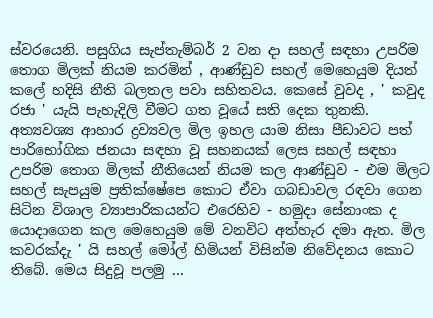ස්වරයෙනි. පසුගිය සැප්තැම්බර් 2 වන දා සහල් සඳහා උපරිම තොග මිලක් නියම කරමින් , ආණ්ඩුව සහල් මෙහෙයුම දියත් කලේ හදිසි නීති බලතල පවා සහිතවය. කෙසේ වුවද , ' කවුද රජා ' යැයි පැහැදිලි වීමට ගත වූයේ සති දෙක තුනකි. අත්‍යවශ්‍ය ආහාර ද්‍රව්‍යවල මිල ඉහල යාම නිසා පීඩාවට පත් පාරිභෝගික ජනයා සඳහා වූ සහනයක් ලෙස සහල් සඳහා උපරිම තොග මිලක් නීතියෙන් නියම කල ආණ්ඩුව - එම මිලට සහල් සැපයුම ප්‍රතික්ෂේප‍ෙ කොට ඒවා ගබඩාවල රඳවා ගෙන සිටින විශාල ව්‍යාපාරිකයන්ට එරෙහිව - හමුදා සේනාංක ද යොදාගෙන කල මෙහෙයුම මේ වනවිට අත්හැර දමා ඇත. මිල කවරක්දැ ' යි සහල් මෝල් හිමියන් විසින්ම නිවේදනය කොට තිබේ. මෙය සිදුවූ පලමු ...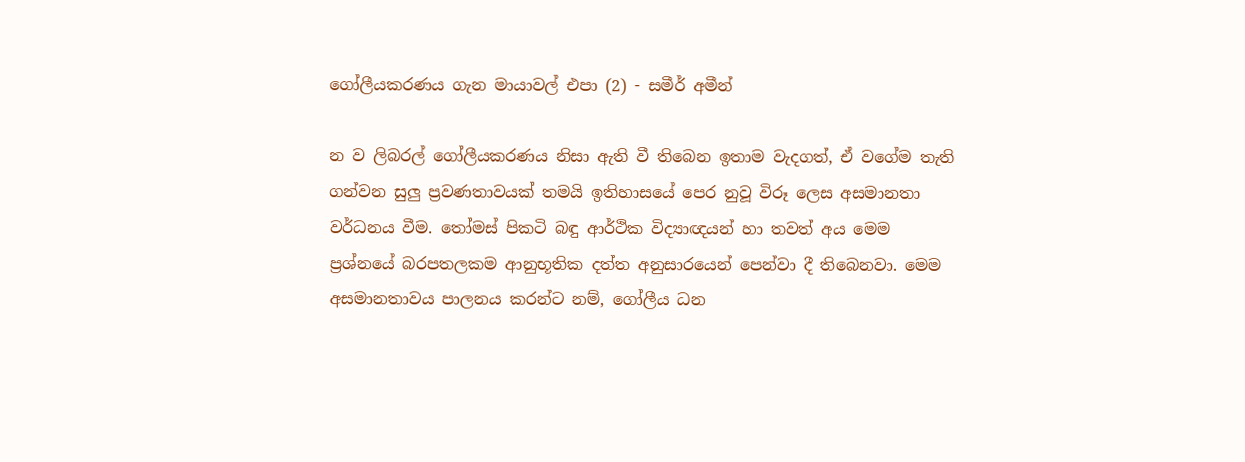ගෝලීයකරණය ගැන මායාවල් එපා (2) - සමීර් අමීන්

න ව ලිබරල් ගෝලීයකරණය නිසා ඇති වී තිබෙන ඉතාම වැදගත්, ඒ වගේම තැති ගන්වන සුලු ප්‍රවණතාවයක් තමයි ඉතිහාසයේ පෙර නුවූ විරූ ලෙස අසමානතා වර්ධනය වීම. තෝමස් පිකටි බඳු ආර්ථික විද්‍යාඥයන් හා තවත් අය මෙම ප්‍රශ්නයේ බරපතලකම ආනුභූතික දත්ත අනුසාරයෙන් පෙන්වා දී තිබෙනවා. මෙම අසමානතාවය පාලනය කරන්ට නම්, ගෝලීය ධන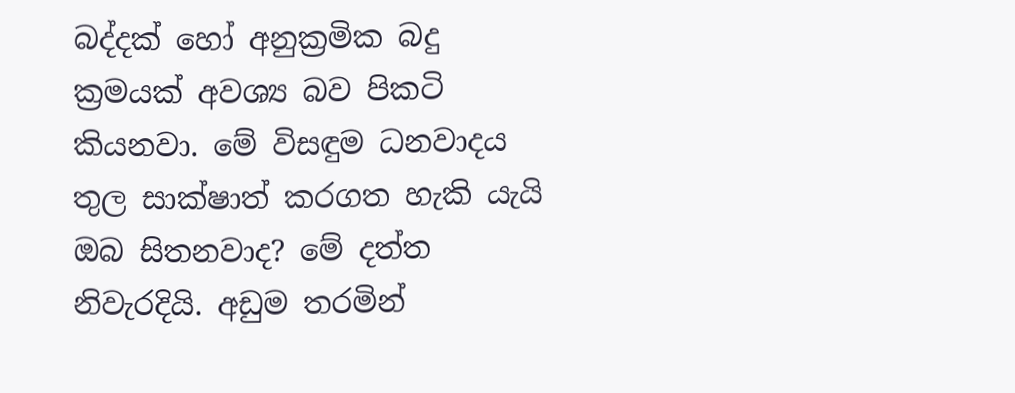බද්දක් හෝ අනුක්‍රමික බදු ක්‍රමයක් අවශ්‍ය බව පිකටි කියනවා. මේ විසඳුම ධනවාදය තුල සාක්ෂාත් කරගත හැකි යැයි ඔබ සිතනවාද? මේ දත්ත නිවැරදියි. අඩුම තරමින්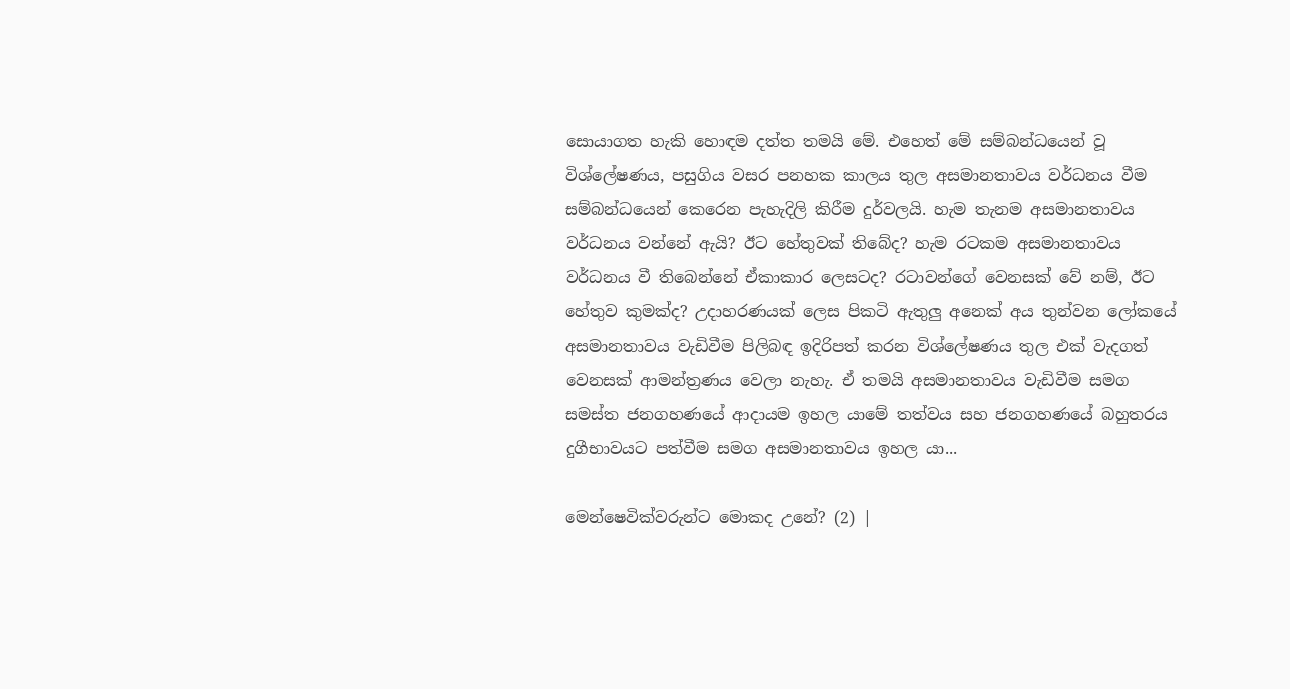සොයාගත හැකි හොඳම දත්ත තමයි මේ. එහෙත් මේ සම්බන්ධයෙන් වූ විශ්ලේෂණය, පසුගිය වසර පනහක කාලය තුල අසමානතාවය වර්ධනය වීම සම්බන්ධයෙන් කෙරෙන පැහැදිලි කිරීම දුර්වලයි. හැම තැනම අසමානතාවය වර්ධනය වන්නේ ඇයි? ඊට හේතුවක් තිබේද? හැම රටකම අසමානතාවය වර්ධනය වී තිබෙන්නේ ඒකාකාර ලෙසටද? රටාවන්ගේ වෙනසක් වේ නම්, ඊට හේතුව කුමක්ද? උදාහරණයක් ලෙස පිකටි ඇතුලු අනෙක් අය තුන්වන ලෝකයේ අසමානතාවය වැඩිවීම පිලිබඳ ඉදිරිපත් කරන විශ්ලේෂණය තුල එක් වැදගත් වෙනසක් ආමන්ත්‍රණය වෙලා නැහැ. ඒ තමයි අසමානතාවය වැඩිවීම සමග සමස්ත ජනගහණයේ ආදායම ඉහල යාමේ තත්වය සහ ජනගහණයේ බහුතරය දුගීභාවයට පත්වීම සමග අසමානතාවය ඉහල යා...

මෙන්ෂෙවික්වරුන්ට මොකද උනේ? (2) |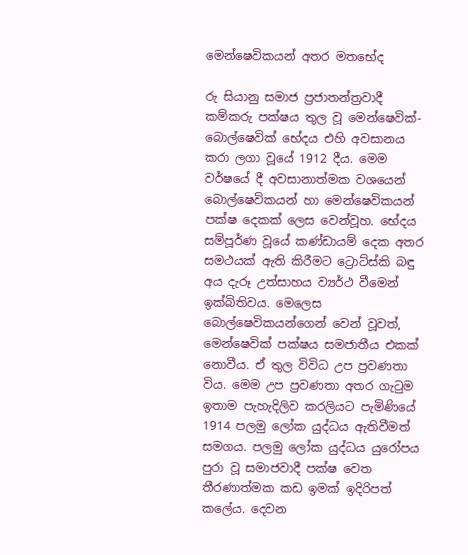මෙන්ෂෙවිකයන් අතර මතභේද

රු සියානු සමාජ ප්‍රජාතන්ත්‍රවාදී කම්කරු පක්ෂය තුල වූ මෙන්ෂෙවික්-බොල්ෂෙවික් භේදය එහි අවසානය කරා ලගා වූයේ 1912 දීය. මෙම වර්ෂයේ දී අවසානාත්මක වශයෙන් බොල්ෂෙවිකයන් හා මෙන්ෂෙවිකයන් පක්ෂ දෙකක් ලෙස වෙන්වූහ. භේදය සම්පූර්ණ වූයේ කණ්ඩායම් දෙක අතර සමථයක් ඇති කිරීමට ට්‍රොට්ස්කි බඳු අය දැරූ උත්සාහය ව්‍යර්ථ වීමෙන් ඉක්බිතිවය. මෙලෙස බොල්ෂෙවිකයන්ගෙන් වෙන් වූවත්, මෙන්ෂෙවික් පක්ෂය සමජාතීය එකක් නොවීය. ඒ තුල විවිධ උප ප්‍රවණතා විය. මෙම උප ප්‍රවණතා අතර ගැටුම ඉතාම පැහැදිලිව කරලියට පැමිණියේ 1914 පලමු ලෝක යුද්ධය ඇතිවීමත් සමගය. පලමු ලෝක යුද්ධය යුරෝපය පුරා වූ සමාජවාදී පක්ෂ වෙත තීරණාත්මක කඩ ඉමක් ඉදිරිපත් කලේය. දෙවන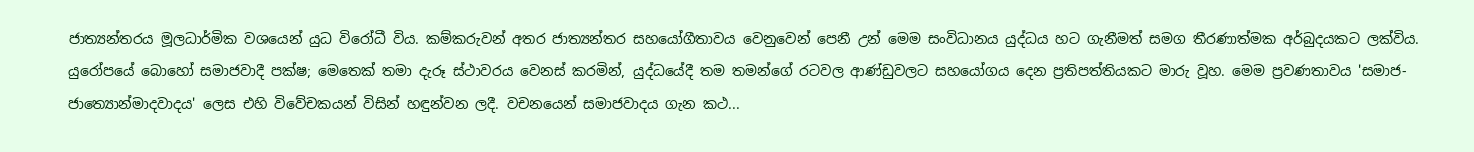ජාත්‍යන්තරය මූලධාර්මික වශයෙන් යුධ විරෝධී විය. කම්කරුවන් අතර ජාත්‍යන්තර සහයෝගීතාවය වෙනුවෙන් පෙනී උන් මෙම සංවිධානය යුද්ධය හට ගැනීමත් සමග තීරණාත්මක අර්බුදයකට ලක්විය. යුරෝපයේ බොහෝ සමාජවාදී පක්ෂ; මෙතෙක් තමා දැරූ ස්ථාවරය වෙනස් කරමින්, යුද්ධයේදී තම තමන්ගේ රටවල ආණ්ඩුවලට සහයෝගය දෙන ප්‍රතිපත්තියකට මාරු වූහ. මෙම ප්‍රවණතාවය 'සමාජ-ජාත්‍යොන්මාදවාදය' ලෙස එහි විවේචකයන් විසින් හඳුන්වන ලදී. වචනයෙන් සමාජවාදය ගැන කථ...